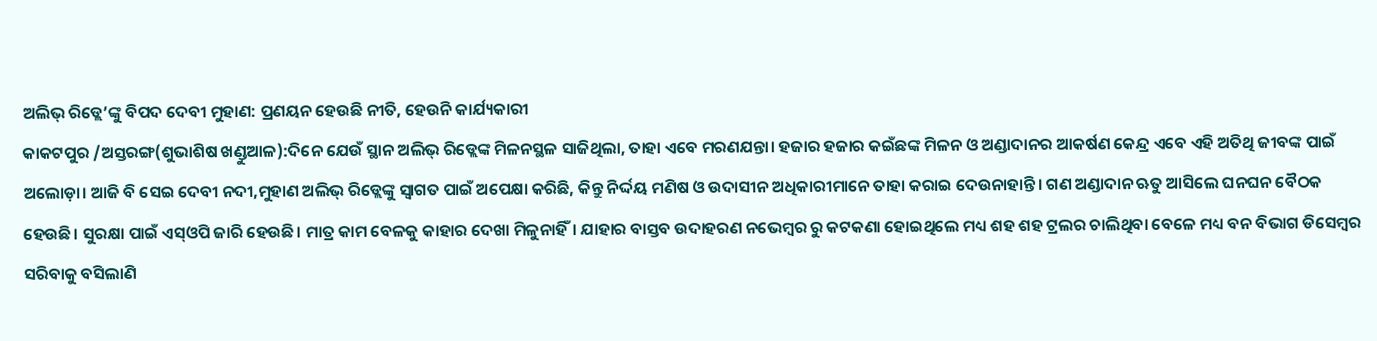ଅଲିଭ୍ ରିଡ୍ଲେ’ଙ୍କୁ ବିପଦ ଦେବୀ ମୁହାଣ: ପ୍ରଣୟନ ହେଉଛି ନୀତି, ହେଉନି କାର୍ଯ୍ୟକାରୀ
କାକଟପୁର /ଅସ୍ତରଙ୍ଗ(ଶୁଭାଶିଷ ଖଣ୍ଡୁଆଳ):ଦିନେ ଯେଉଁ ସ୍ଥାନ ଅଲିଭ୍ ରିଡ୍ଲେଙ୍କ ମିଳନସ୍ଥଳ ସାଜିଥିଲା, ତାହା ଏବେ ମରଣଯନ୍ତା। ହଜାର ହଜାର କଇଁଛଙ୍କ ମିଳନ ଓ ଅଣ୍ଡାଦାନର ଆକର୍ଷଣ କେନ୍ଦ୍ର ଏବେ ଏହି ଅତିଥି ଜୀବଙ୍କ ପାଇଁ ଅଲୋଡ଼ା। ଆଜି ବି ସେଇ ଦେବୀ ନଦୀ,ମୁହାଣ ଅଲିଭ୍ ରିଡ୍ଲେଙ୍କୁ ସ୍ବାଗତ ପାଇଁ ଅପେକ୍ଷା କରିଛି, କିନ୍ତୁ ନିର୍ଦ୍ଦୟ ମଣିଷ ଓ ଉଦାସୀନ ଅଧିକାରୀମାନେ ତାହା କରାଇ ଦେଉନାହାନ୍ତି। ଗଣ ଅଣ୍ଡାଦାନ ଋତୁ ଆସିଲେ ଘନଘନ ବୈଠକ ହେଉଛି। ସୁରକ୍ଷା ପାଇଁ ଏସ୍ଓପି ଜାରି ହେଉଛି। ମାତ୍ର କାମ ବେଳକୁ କାହାର ଦେଖା ମିଳୁନାହିଁ। ଯାହାର ବାସ୍ତବ ଉଦାହରଣ ନଭେମ୍ବର ରୁ କଟକଣା ହୋଇଥିଲେ ମଧ୍ୟ ଶହ ଶହ ଟ୍ରଲର ଚାଲିଥିବା ବେଳେ ମଧ୍ୟ ବନ ବିଭାଗ ଡିସେମ୍ବର ସରିବାକୁ ବସିଲାଣି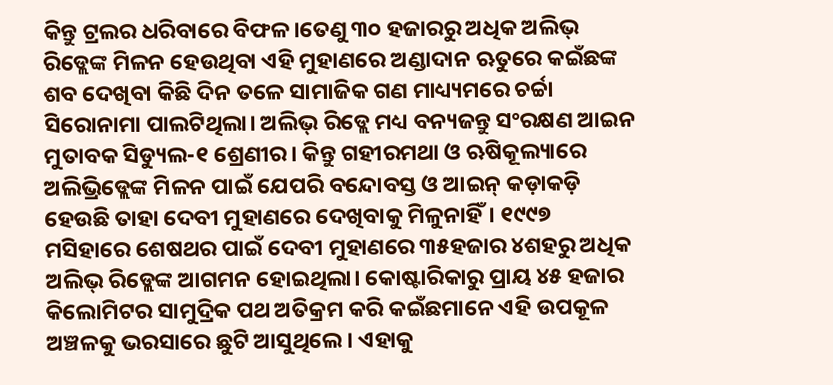କିନ୍ତୁ ଟ୍ରଲର ଧରିବାରେ ବିଫଳ।ତେଣୁ ୩୦ ହଜାରରୁ ଅଧିକ ଅଲିଭ୍ ରିଡ୍ଲେଙ୍କ ମିଳନ ହେଉଥିବା ଏହି ମୁହାଣରେ ଅଣ୍ଡାଦାନ ଋତୁରେ କଇଁଛଙ୍କ ଶବ ଦେଖିବା କିଛି ଦିନ ତଳେ ସାମାଜିକ ଗଣ ମାଧ୍ୟ୍ୟମରେ ଚର୍ଚ୍ଚା ସିରୋନାମା ପାଲଟିଥିଲା। ଅଲିଭ୍ ରିଡ୍ଲେ ମଧ୍ୟ ବନ୍ୟଜନ୍ତୁ ସଂରକ୍ଷଣ ଆଇନ ମୁତାବକ ସିଡ୍ୟୁଲ-୧ ଶ୍ରେଣୀର। କିନ୍ତୁ ଗହୀରମଥା ଓ ଋଷିକୂଲ୍ୟାରେ ଅଲିଭ୍ରିଡ୍ଲେଙ୍କ ମିଳନ ପାଇଁ ଯେପରି ବନ୍ଦୋବସ୍ତ ଓ ଆଇନ୍ କଡ଼ାକଡ଼ି ହେଉଛି ତାହା ଦେବୀ ମୁହାଣରେ ଦେଖିବାକୁ ମିଳୁନାହିଁ। ୧୯୯୭ ମସିହାରେ ଶେଷଥର ପାଇଁ ଦେବୀ ମୁହାଣରେ ୩୫ହଜାର ୪ଶହରୁ ଅଧିକ ଅଲିଭ୍ ରିଡ୍ଲେଙ୍କ ଆଗମନ ହୋଇଥିଲା। କୋଷ୍ଟାରିକାରୁ ପ୍ରାୟ ୪୫ ହଜାର କିଲୋମିଟର ସାମୁଦ୍ରିକ ପଥ ଅତିକ୍ରମ କରି କଇଁଛମାନେ ଏହି ଉପକୂଳ ଅଞ୍ଚଳକୁ ଭରସାରେ ଛୁଟି ଆସୁଥିଲେ। ଏହାକୁ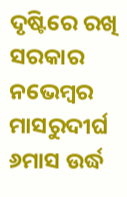ଦୃଷ୍ଟିରେ ରଖି ସରକାର ନଭେମ୍ବର ମାସରୁଦୀର୍ଘ ୬ମାସ ଉର୍ଦ୍ଧ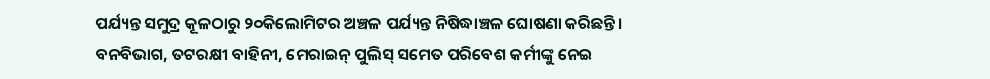ପର୍ଯ୍ୟନ୍ତ ସମୁଦ୍ର କୂଳଠାରୁ ୨୦କିଲୋମିଟର ଅଞ୍ଚଳ ପର୍ଯ୍ୟନ୍ତ ନିଷିଦ୍ଧାଞ୍ଚଳ ଘୋଷଣା କରିଛନ୍ତି। ବନବିଭାଗ, ତଟରକ୍ଷୀ ବାହିନୀ, ମେରାଇନ୍ ପୁଲିସ୍ ସମେତ ପରିବେଶ କର୍ମୀଙ୍କୁ ନେଇ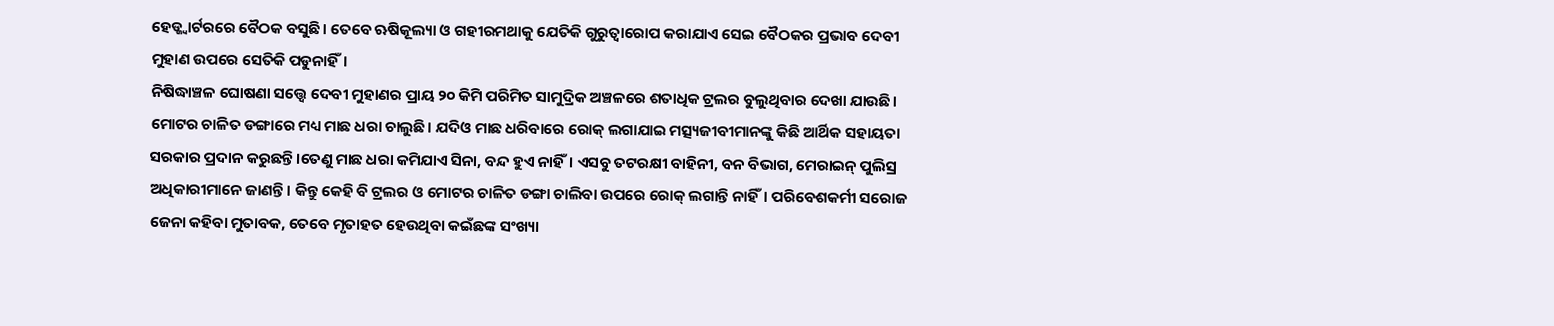ହେଡ୍କ୍ବାର୍ଟରରେ ବୈଠକ ବସୁଛି। ତେବେ ଋଷିକୂଲ୍ୟା ଓ ଗହୀରମଥାକୁ ଯେତିକି ଗୁରୁତ୍ବାରୋପ କରାଯାଏ ସେଇ ବୈଠକର ପ୍ରଭାବ ଦେବୀ ମୁହାଣ ଉପରେ ସେତିକି ପଡୁନାହିଁ।
ନିଷିଦ୍ଧାଞ୍ଚଳ ଘୋଷଣା ସତ୍ତ୍ବେ ଦେବୀ ମୁହାଣର ପ୍ରାୟ ୨୦ କିମି ପରିମିତ ସାମୁଦ୍ରିକ ଅଞ୍ଚଳରେ ଶତାଧିକ ଟ୍ରଲର ବୁଲୁଥିବାର ଦେଖା ଯାଉଛି। ମୋଟର ଚାଳିତ ଡଙ୍ଗାରେ ମଧ୍ୟ ମାଛ ଧରା ଚାଲୁଛି। ଯଦିଓ ମାଛ ଧରିବାରେ ରୋକ୍ ଲଗାଯାଇ ମତ୍ସ୍ୟଜୀବୀମାନଙ୍କୁ କିଛି ଆର୍ଥିକ ସହାୟତା ସରକାର ପ୍ରଦାନ କରୁଛନ୍ତି।ତେଣୁ ମାଛ ଧରା କମିଯାଏ ସିନା, ବନ୍ଦ ହୁଏ ନାହିଁ। ଏସବୁ ତଟରକ୍ଷୀ ବାହିନୀ, ବନ ବିଭାଗ, ମେରାଇନ୍ ପୁଲିସ୍ର ଅଧିକାରୀମାନେ ଜାଣନ୍ତି। କିନ୍ତୁ କେହି ବି ଟ୍ରଲର ଓ ମୋଟର ଚାଳିତ ଡଙ୍ଗା ଚାଲିବା ଉପରେ ରୋକ୍ ଲଗାନ୍ତି ନାହିଁ। ପରିବେଶକର୍ମୀ ସରୋଜ ଜେନା କହିବା ମୁତାବକ, ତେବେ ମୃତାହତ ହେଉଥିବା କଇଁଛଙ୍କ ସଂଖ୍ୟା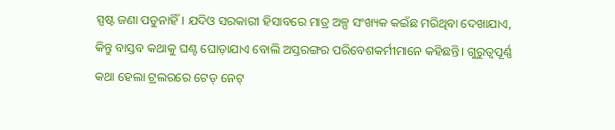ସ୍ପଷ୍ଟ ଜଣା ପଡୁନାହିଁ। ଯଦିଓ ସରକାରୀ ହିସାବରେ ମାତ୍ର ଅଳ୍ପ ସଂଖ୍ୟକ କଇଁଛ ମରିଥିବା ଦେଖାଯାଏ, କିନ୍ତୁ ବାସ୍ତବ କଥାକୁ ଘଣ୍ଟ ଘୋଡ଼ାଯାଏ ବୋଲି ଅସ୍ତରଙ୍ଗର ପରିବେଶକର୍ମୀମାନେ କହିଛନ୍ତି। ଗୁରୁତ୍ବପୂର୍ଣ୍ଣ କଥା ହେଲା ଟ୍ରଲରରେ ଟେଡ୍ ନେଟ୍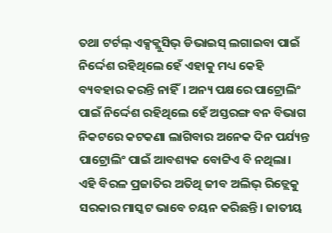ତଥା ଟର୍ଟଲ୍ ଏକ୍ସକ୍ଲୁସିଭ୍ ଡିଭାଇସ୍ ଲଗାଇବା ପାଇଁ ନିର୍ଦ୍ଦେଶ ରହିଥିଲେ ହେଁ ଏହାକୁ ମଧ୍ୟ କେହି ବ୍ୟବହାର କରନ୍ତି ନାହିଁ। ଅନ୍ୟ ପକ୍ଷରେ ପାଟ୍ରୋଲିଂ ପାଇଁ ନିର୍ଦ୍ଦେଶ ରହିଥିଲେ ହେଁ ଅସ୍ତରଙ୍ଗ ବନ ବିଭାଗ ନିକଟରେ କଟକଣା ଲାଗିବାର ଅନେକ ଦିନ ପର୍ଯ୍ୟନ୍ତ ପାଟ୍ରୋଲିଂ ପାଇଁ ଆବଶ୍ୟକ ବୋଟ୍ଟିଏ ବି ନଥିଲା। ଏହି ବିରଳ ପ୍ରଜାତିର ଅତିଥି ଜୀବ ଅଲିଭ୍ ରିଡ୍ଲେକୁ ସରକାର ମାସ୍କଟ ଭାବେ ଚୟନ କରିଛନ୍ତି। ଜାତୀୟ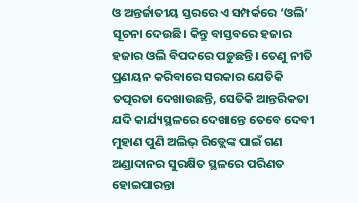ଓ ଅନ୍ତର୍ଜାତୀୟ ସ୍ତରରେ ଏ ସମ୍ପର୍କରେ ‘ଓଲି’ ସୂଚନା ଦେଉଛି। କିନ୍ତୁ ବାସ୍ତବରେ ହଜାର ହଜାର ଓଲି ବିପଦରେ ପଡ଼ୁଛନ୍ତି। ତେଣୁ ନୀତି ପ୍ରଣୟନ କରିବାରେ ସରକାର ଯେତିକି ତତ୍ପରତା ଦେଖାଉଛନ୍ତି, ସେତିକି ଆନ୍ତରିକତା ଯଦି କାର୍ଯ୍ୟସ୍ଥଳରେ ଦେଖାନ୍ତେ ତେବେ ଦେବୀ ମୁହାଣ ପୁଣି ଅଲିଭ୍ ରିଡ୍ଲେଙ୍କ ପାଇଁ ଗଣ ଅଣ୍ଡାଦାନର ସୁରକ୍ଷିତ ସ୍ଥଳରେ ପରିଣତ ହୋଇପାରନ୍ତା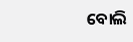ବୋଲି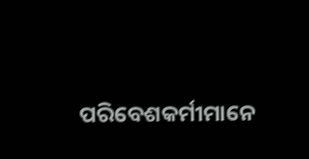ପରିବେଶକର୍ମୀମାନେ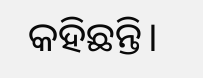କହିଛନ୍ତି।